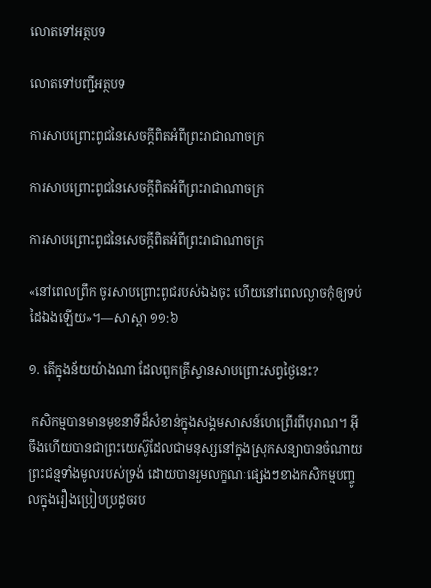លោតទៅអត្ថបទ

លោតទៅបញ្ជីអត្ថបទ

ការសាបព្រោះពូជនៃសេចក្ដីពិតអំពីព្រះរាជាណាចក្រ

ការសាបព្រោះពូជនៃសេចក្ដីពិតអំពីព្រះរាជាណាចក្រ

ការសាបព្រោះពូជនៃសេចក្ដីពិតអំពីព្រះរាជាណាចក្រ

«នៅពេលព្រឹក ចូរសាបព្រោះពូជរបស់ឯងចុះ ហើយនៅពេលល្ងាចកុំឲ្យទប់ដៃឯងឡើយ»។—សាស្ដា ១១:៦

១. តើក្នុងន័យយ៉ាងណា ដែលពួកគ្រីស្ទានសាបព្រោះសព្វថ្ងៃនេះ?

 កសិកម្មបានមានមុខនាទីដ៏សំខាន់ក្នុងសង្គមសាសន៍ហេព្រើរពីបុរាណ។ អ៊ីចឹងហើយបានជាព្រះយេស៊ូដែលជាមនុស្សនៅក្នុងស្រុកសន្យាបានចំណាយព្រះជន្មទាំងមូលរបស់ទ្រង់ ដោយបានរួមលក្ខណៈផ្សេងៗខាងកសិកម្មបញ្ចូលក្នុងរឿងប្រៀបប្រដូចរប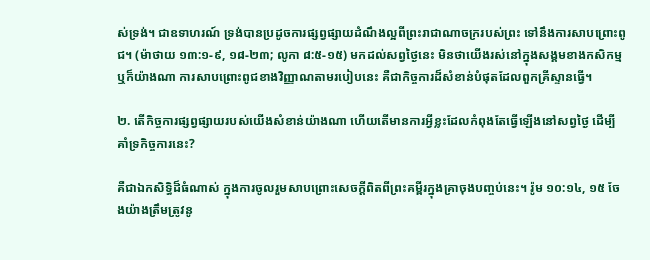ស់ទ្រង់។ ជាឧទាហរណ៍ ទ្រង់បានប្រដូចការផ្សព្វផ្សាយដំណឹងល្អពីព្រះរាជាណាចក្ររបស់ព្រះ ទៅនឹងការសាបព្រោះពូជ។ (ម៉ាថាយ ១៣:១-៩, ១៨-២៣; លូកា ៨:៥-១៥) មកដល់សព្វថ្ងៃនេះ មិនថាយើងរស់នៅក្នុងសង្គមខាងកសិកម្មឬក៏យ៉ាងណា ការសាបព្រោះពូជខាងវិញ្ញាណតាមរបៀបនេះ គឺជាកិច្ចការដ៏សំខាន់បំផុតដែលពួកគ្រីស្ទានធ្វើ។

២. តើកិច្ចការផ្សព្វផ្សាយរបស់យើងសំខាន់យ៉ាងណា ហើយតើមានការអ្វីខ្លះដែលកំពុងតែធ្វើឡើងនៅសព្វថ្ងៃ ដើម្បីគាំទ្រកិច្ចការនេះ?

គឺជាឯកសិទ្ធិដ៏ធំណាស់ ក្នុងការចូលរួមសាបព្រោះសេចក្ដីពិតពីព្រះគម្ពីរក្នុងគ្រាចុងបញ្ចប់នេះ។ រ៉ូម ១០:១៤, ១៥ ចែងយ៉ាងត្រឹមត្រូវនូ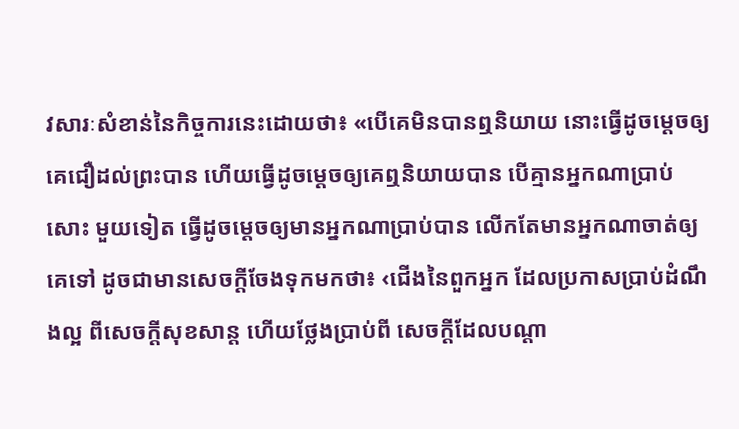វសារៈសំខាន់នៃកិច្ចការនេះដោយថា៖ «បើគេមិនបានឮនិយាយ នោះធ្វើដូចម្ដេចឲ្យគេជឿដល់ព្រះបាន ហើយធ្វើដូចម្ដេចឲ្យគេឮនិយាយបាន បើគ្មានអ្នកណាប្រាប់សោះ មួយទៀត ធ្វើដូចម្ដេចឲ្យមានអ្នកណាប្រាប់បាន លើកតែមានអ្នកណាចាត់ឲ្យគេទៅ ដូចជាមានសេចក្ដីចែងទុកមកថា៖ ‹ជើងនៃពួកអ្នក ដែលប្រកាសប្រាប់ដំណឹងល្អ ពីសេចក្ដីសុខសាន្ត ហើយថ្លែងប្រាប់ពី សេចក្ដីដែលបណ្ដា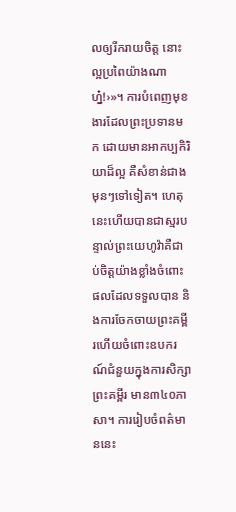លឲ្យរីករាយចិត្ត នោះល្អប្រពៃយ៉ាងណាហ្ន៎!›»។ ការបំពេញមុខងារដែលព្រះប្រទានមក ដោយមានអាកប្បកិរិយាដ៏ល្អ គឺសំខាន់ជាងមុនៗទៅទៀត។ ហេតុនេះហើយបានជាស្មរបន្ទាល់ព្រះយេហូវ៉ាគឺជាប់ចិត្តយ៉ាងខ្លាំងចំពោះផលដែលទទួលបាន និងការចែកចាយព្រះគម្ពីរហើយចំពោះឧបករណ៍ជំនួយក្នុងការសិក្សាព្រះគម្ពីរ មាន៣៤០ភាសា។ ការរៀបចំពត៌មាននេះ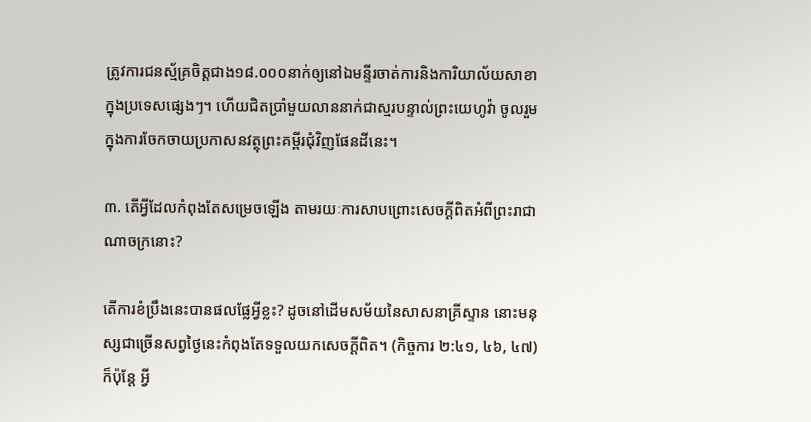ត្រូវការជនស្ម័គ្រចិត្តជាង១៨.០០០នាក់ឲ្យនៅឯមន្ទីរចាត់ការនិងការិយាល័យសាខាក្នុងប្រទេសផ្សេងៗ។ ហើយជិតប្រាំមួយលាននាក់ជាស្មរបន្ទាល់ព្រះយេហូវ៉ា ចូលរួមក្នុងការចែកចាយប្រកាសនវត្ថុព្រះគម្ពីរជុំវិញផែនដីនេះ។

៣. តើអ្វីដែលកំពុងតែសម្រេចឡើង តាមរយៈការសាបព្រោះសេចក្ដីពិតអំពីព្រះរាជាណាចក្រនោះ?

តើការខំប្រឹងនេះបានផលផ្លែអ្វីខ្លះ? ដូចនៅដើមសម័យនៃសាសនាគ្រីស្ទាន នោះមនុស្សជាច្រើនសព្វថ្ងៃនេះកំពុងតែទទួលយកសេចក្ដីពិត។ (កិច្ចការ ២:៤១, ៤៦, ៤៧) ក៏ប៉ុន្តែ អ្វី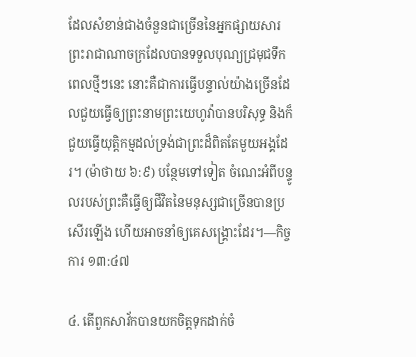ដែលសំខាន់ជាងចំនួនជាច្រើននៃអ្នកផ្សាយសារព្រះរាជាណាចក្រដែលបានទទួលបុណ្យជ្រមុជទឹកពេលថ្មីៗនេះ នោះគឺជាការធ្វើបន្ទាល់យ៉ាងច្រើនដែលជួយធ្វើឲ្យព្រះនាមព្រះយេហូវ៉ាបានបរិសុទ្ធ និងក៏ជួយធ្វើយុត្ដិកម្មដល់ទ្រង់ជាព្រះដ៏ពិតតែមួយអង្គដែរ។ (ម៉ាថាយ ៦:៩) បន្ថែមទៅទៀត ចំណេះអំពីបន្ទូលរបស់ព្រះគឺធ្វើឲ្យជីវិតនៃមនុស្សជាច្រើនបានប្រសើរឡើង ហើយអាចនាំឲ្យគេសង្គ្រោះដែរ។—កិច្ចការ ១៣:៤៧

៤. តើពួកសាវ័កបានយកចិត្តទុកដាក់ចំ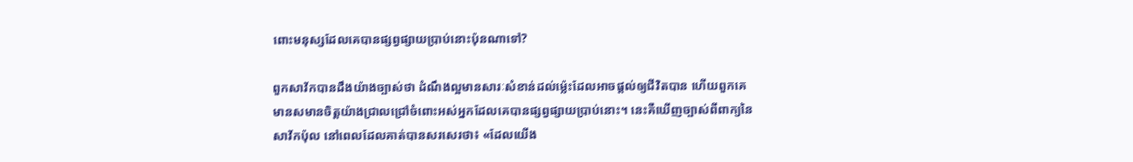ពោះមនុស្សដែលគេបានផ្សព្វផ្សាយប្រាប់នោះប៉ុនណាទៅ?

ពួកសាវ័កបានដឹងយ៉ាងច្បាស់ថា ដំណឹងល្អមានសារៈសំខាន់ដល់ម្ល៉េះដែលអាចផ្ដល់ឲ្យជីវិតបាន ហើយពួកគេមានសមានចិត្តយ៉ាងជ្រាលជ្រៅចំពោះអស់អ្នកដែលគេបានផ្សព្វផ្សាយប្រាប់នោះ។ នេះគឺឃើញច្បាស់ពីពាក្យនៃសាវ័កប៉ុល នៅពេលដែលគាត់បានសរសេរថា៖ «ដែលយើង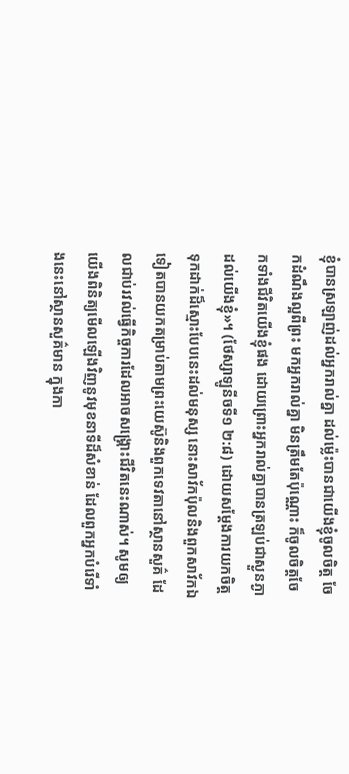ខ្ញុំបានស្រឡាញ់ដល់អ្នករាល់គ្នា ដល់ម្ល៉េះបានជាយើងខ្ញុំចូលចិត្ត ចែកដំណឹងល្អពីព្រះ មកអ្នករាល់គ្នា មិនត្រឹមតែប៉ុណ្ណោះ ក៏ចូលចិត្តចែកទាំងជីវិតយើងខ្ញុំផង ដោយព្រោះអ្នករាល់គ្នាបានត្រឡប់ជាស្ងួនភ្ងាដល់យើងខ្ញុំ»។ (ថែស្សាឡូនីចទី១ ២:៨) ដោយសម្ដែងការយកចិត្តទុកដាក់ដ៏ស្មោះបែបនេះដល់មនុស្ស នោះសាវ័កប៉ុលនិងពួកសាវ័កឯទៀតបានយកតម្រាប់តាមព្រះយេស៊ូនិងពួកទេវតានៅស្ថានសួគ៌ ដែលជាប់រវល់ធ្វើកិច្ចការដែលអាចសង្គ្រោះជីវិតនេះណាស់។ សូមឲ្យយើងពិនិត្យមើលឡើងវិញនូវមុខនាទីដ៏សំខាន់ ដែលពួកអ្នកបំរើទាំងនេះនៅស្ថានសួគ៌មាន ក្នុងកា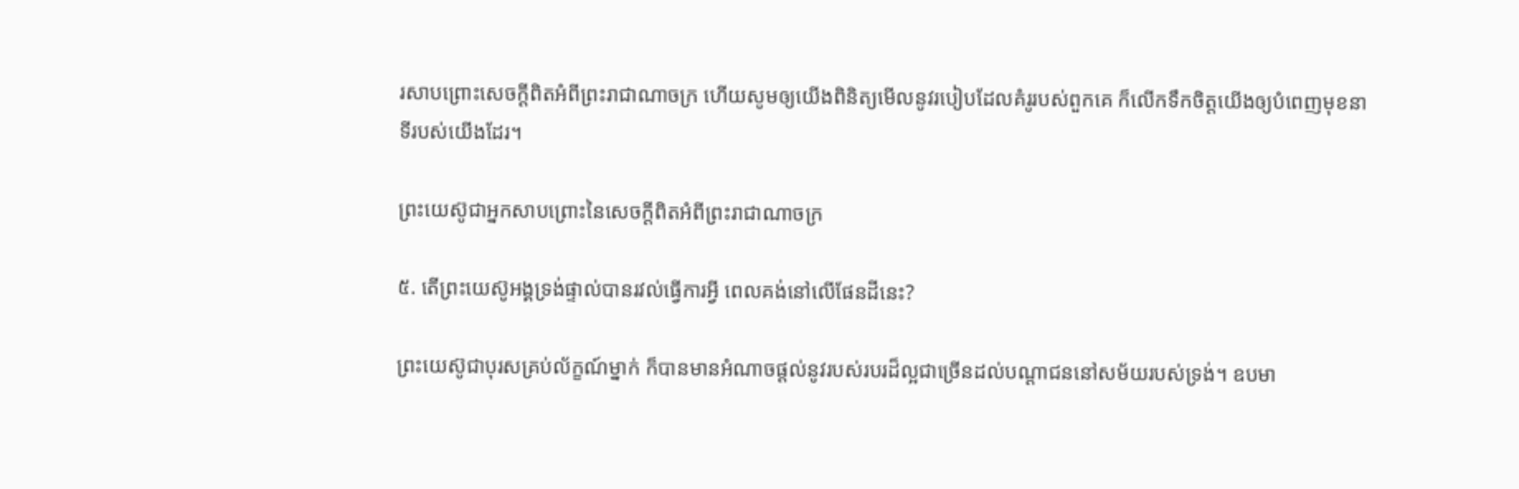រសាបព្រោះសេចក្ដីពិតអំពីព្រះរាជាណាចក្រ ហើយសូមឲ្យយើងពិនិត្យមើលនូវរបៀបដែលគំរូរបស់ពួកគេ ក៏លើកទឹកចិត្តយើងឲ្យបំពេញមុខនាទីរបស់យើងដែរ។

ព្រះយេស៊ូជាអ្នកសាបព្រោះនៃសេចក្ដីពិតអំពីព្រះរាជាណាចក្រ

៥. តើព្រះយេស៊ូអង្គទ្រង់ផ្ទាល់បានរវល់ធ្វើការអ្វី ពេលគង់នៅលើផែនដីនេះ?

ព្រះយេស៊ូជាបុរសគ្រប់ល័ក្ខណ៍ម្នាក់ ក៏បានមានអំណាចផ្ដល់នូវរបស់របរដ៏ល្អជាច្រើនដល់បណ្ដាជននៅសម័យរបស់ទ្រង់។ ឧបមា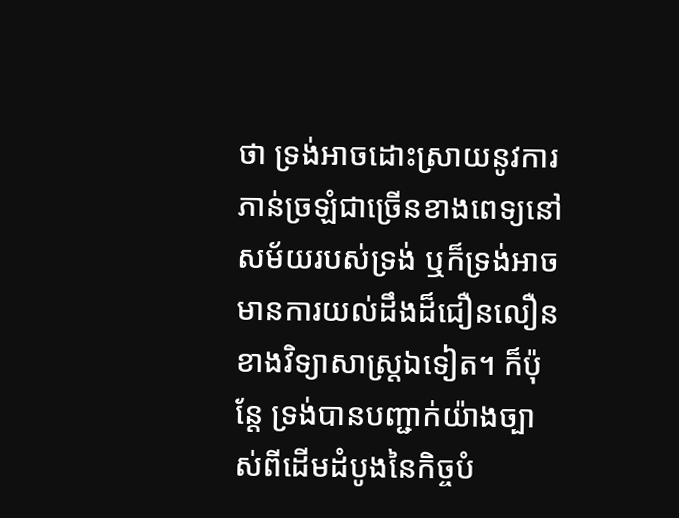ថា ទ្រង់អាចដោះស្រាយនូវការភាន់ច្រឡំជាច្រើនខាងពេទ្យនៅសម័យរបស់ទ្រង់ ឬក៏ទ្រង់អាចមានការយល់ដឹងដ៏ជឿនលឿនខាងវិទ្យាសាស្ត្រឯទៀត។ ក៏ប៉ុន្តែ ទ្រង់បានបញ្ជាក់យ៉ាងច្បាស់ពីដើមដំបូងនៃកិច្ចបំ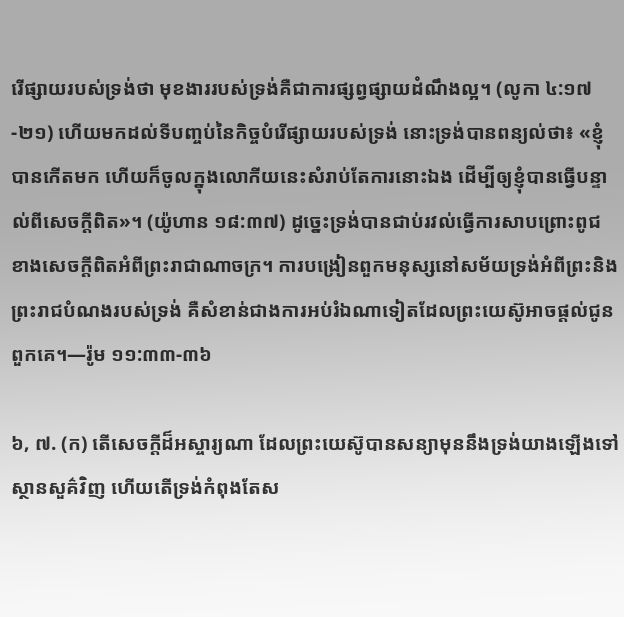រើផ្សាយរបស់ទ្រង់ថា មុខងាររបស់ទ្រង់គឺជាការផ្សព្វផ្សាយដំណឹងល្អ។ (លូកា ៤:១៧-២១) ហើយមកដល់ទីបញ្ចប់នៃកិច្ចបំរើផ្សាយរបស់ទ្រង់ នោះទ្រង់បានពន្យល់ថា៖ «ខ្ញុំបានកើតមក ហើយក៏ចូលក្នុងលោកីយនេះសំរាប់តែការនោះឯង ដើម្បីឲ្យខ្ញុំបានធ្វើបន្ទាល់ពីសេចក្ដីពិត»។ (យ៉ូហាន ១៨:៣៧) ដូច្នេះទ្រង់បានជាប់រវល់ធ្វើការសាបព្រោះពូជខាងសេចក្ដីពិតអំពីព្រះរាជាណាចក្រ។ ការបង្រៀនពួកមនុស្សនៅសម័យទ្រង់អំពីព្រះនិងព្រះរាជបំណងរបស់ទ្រង់ គឺសំខាន់ជាងការអប់រំឯណាទៀតដែលព្រះយេស៊ូអាចផ្ដល់ជូនពួកគេ។—រ៉ូម ១១:៣៣-៣៦

៦, ៧. (ក) តើសេចក្ដីដ៏អស្ចារ្យណា ដែលព្រះយេស៊ូបានសន្យាមុននឹងទ្រង់យាងឡើងទៅស្ថានសួគ៌វិញ ហើយតើទ្រង់កំពុងតែស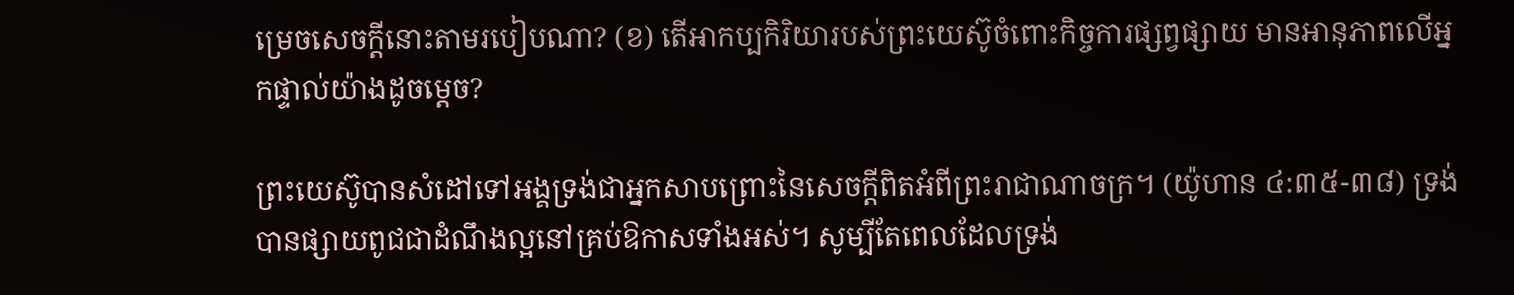ម្រេចសេចក្ដីនោះតាមរបៀបណា? (ខ) តើអាកប្បកិរិយារបស់ព្រះយេស៊ូចំពោះកិច្ចការផ្សព្វផ្សាយ មានអានុភាពលើអ្នកផ្ទាល់យ៉ាងដូចម្ដេច?

ព្រះយេស៊ូបានសំដៅទៅអង្គទ្រង់ជាអ្នកសាបព្រោះនៃសេចក្ដីពិតអំពីព្រះរាជាណាចក្រ។ (យ៉ូហាន ៤:៣៥-៣៨) ទ្រង់បានផ្សាយពូជជាដំណឹងល្អនៅគ្រប់ឱកាសទាំងអស់។ សូម្បីតែពេលដែលទ្រង់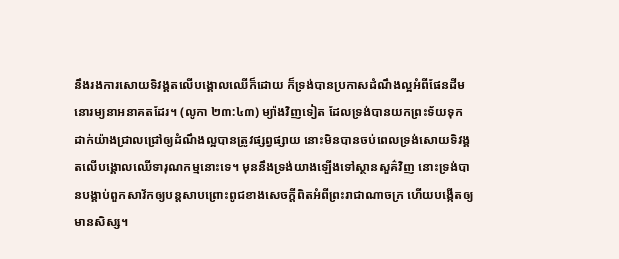នឹងរងការសោយទិវង្គតលើបង្គោលឈើក៏ដោយ ក៏ទ្រង់បានប្រកាសដំណឹងល្អអំពីផែនដីមនោរម្យនាអនាគតដែរ។ (លូកា ២៣:៤៣) ម្យ៉ាងវិញទៀត ដែលទ្រង់បានយកព្រះទ័យទុកដាក់យ៉ាងជ្រាលជ្រៅឲ្យដំណឹងល្អបានត្រូវផ្សព្វផ្សាយ នោះមិនបានចប់ពេលទ្រង់សោយទិវង្គតលើបង្គោលឈើទារុណកម្មនោះទេ។ មុននឹងទ្រង់យាងឡើងទៅស្ថានសួគ៌វិញ នោះទ្រង់បានបង្គាប់ពួកសាវ័កឲ្យបន្តសាបព្រោះពូជខាងសេចក្ដីពិតអំពីព្រះរាជាណាចក្រ ហើយបង្កើតឲ្យមានសិស្ស។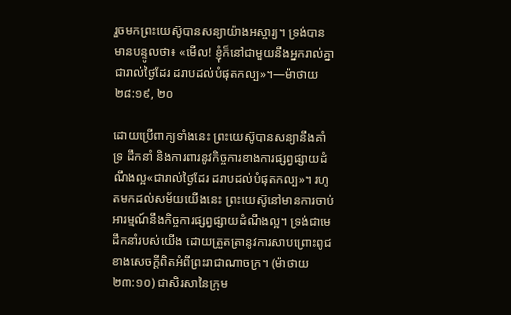រួចមកព្រះយេស៊ូបានសន្យាយ៉ាងអស្ចារ្យ។ ទ្រង់បានមានបន្ទូលថា៖ «មើល! ខ្ញុំក៏នៅជាមួយនឹងអ្នករាល់គ្នាជារាល់ថ្ងៃដែរ ដរាបដល់បំផុតកល្ប»។—ម៉ាថាយ ២៨:១៩, ២០

ដោយប្រើពាក្យទាំងនេះ ព្រះយេស៊ូបានសន្យានឹងគាំទ្រ ដឹកនាំ និងការពារនូវកិច្ចការខាងការផ្សព្វផ្សាយដំណឹងល្អ«ជារាល់ថ្ងៃដែរ ដរាបដល់បំផុតកល្ប»។ រហូតមកដល់សម័យយើងនេះ ព្រះយេស៊ូនៅមានការចាប់អារម្មណ៍នឹងកិច្ចការផ្សព្វផ្សាយដំណឹងល្អ។ ទ្រង់ជាមេដឹកនាំរបស់យើង ដោយត្រួតត្រានូវការសាបព្រោះពូជខាងសេចក្ដីពិតអំពីព្រះរាជាណាចក្រ។ (ម៉ាថាយ ២៣:១០) ជាសិរសានៃក្រុម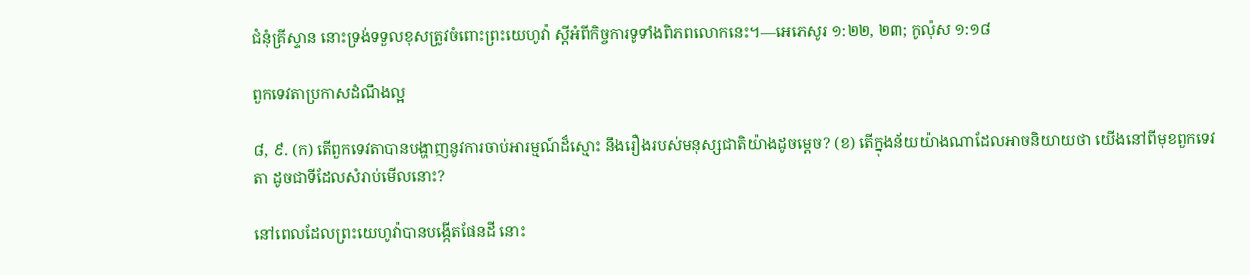ជំនុំគ្រីស្ទាន នោះទ្រង់ទទួលខុសត្រូវចំពោះព្រះយេហូវ៉ា ស្តីអំពីកិច្ចការទូទាំងពិភពលោកនេះ។—អេភេសូរ ១:២២, ២៣; កូល៉ុស ១:១៨

ពួកទេវតាប្រកាសដំណឹងល្អ

៨, ៩. (ក) តើពួកទេវតាបានបង្ហាញនូវការចាប់អារម្មណ៍ដ៏ស្មោះ នឹងរឿងរបស់មនុស្សជាតិយ៉ាងដូចម្ដេច? (ខ) តើក្នុងន័យយ៉ាងណាដែលអាចនិយាយថា យើងនៅពីមុខពួកទេវតា ដូចជាទីដែលសំរាប់មើលនោះ?

នៅពេលដែលព្រះយេហូវ៉ាបានបង្កើតផែនដី នោះ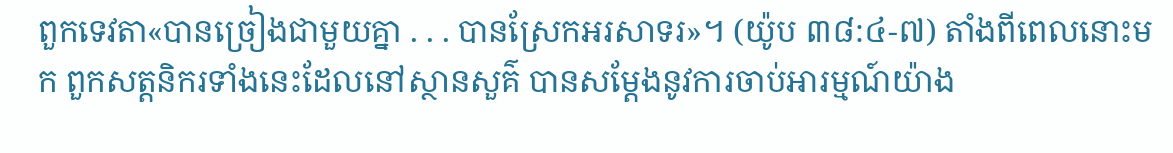ពួកទេវតា«បានច្រៀងជាមួយគ្នា . . . បានស្រែកអរសាទរ»។ (យ៉ូប ៣៨:៤-៧) តាំងពីពេលនោះមក ពួកសត្តនិករទាំងនេះដែលនៅស្ថានសួគ៌ បានសម្ដែងនូវការចាប់អារម្មណ៍យ៉ាង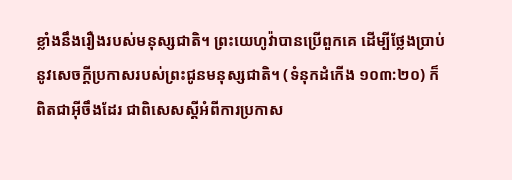ខ្លាំងនឹងរឿងរបស់មនុស្សជាតិ។ ព្រះយេហូវ៉ាបានប្រើពួកគេ ដើម្បីថ្លែងប្រាប់នូវសេចក្ដីប្រកាសរបស់ព្រះជូនមនុស្សជាតិ។ (ទំនុកដំកើង ១០៣:២០) ក៏ពិតជាអ៊ីចឹងដែរ ជាពិសេសស្តីអំពីការប្រកាស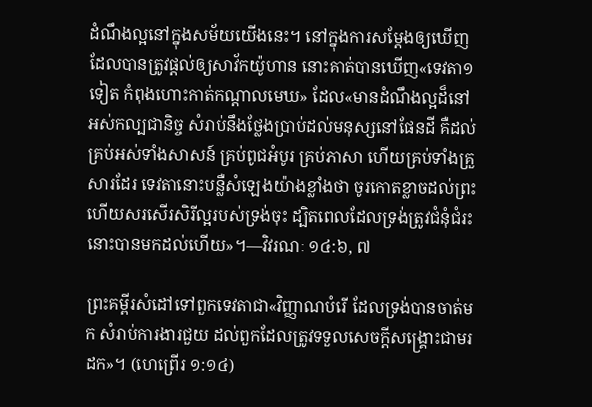ដំណឹងល្អនៅក្នុងសម័យយើងនេះ។ នៅក្នុងការសម្ដែងឲ្យឃើញដែលបានត្រូវផ្ដល់ឲ្យសាវ័កយ៉ូហាន នោះគាត់បានឃើញ«ទេវតា១ទៀត កំពុងហោះកាត់កណ្ដាលមេឃ» ដែល«មានដំណឹងល្អដ៏នៅអស់កល្បជានិច្ច សំរាប់នឹងថ្លែងប្រាប់ដល់មនុស្សនៅផែនដី គឺដល់គ្រប់អស់ទាំងសាសន៍ គ្រប់ពូជអំបូរ គ្រប់ភាសា ហើយគ្រប់ទាំងគ្រួសារដែរ ទេវតានោះបន្លឺសំឡេងយ៉ាងខ្លាំងថា ចូរកោតខ្លាចដល់ព្រះ ហើយសរសើរសិរីល្អរបស់ទ្រង់ចុះ ដ្បិតពេលដែលទ្រង់ត្រូវជំនុំជំរះ នោះបានមកដល់ហើយ»។—វិវរណៈ ១៤:៦, ៧

ព្រះគម្ពីរសំដៅទៅពួកទេវតាជា«វិញ្ញាណបំរើ ដែលទ្រង់បានចាត់មក សំរាប់ការងារជួយ ដល់ពួកដែលត្រូវទទួលសេចក្ដីសង្គ្រោះជាមរដក»។ (ហេព្រើរ ១:១៤)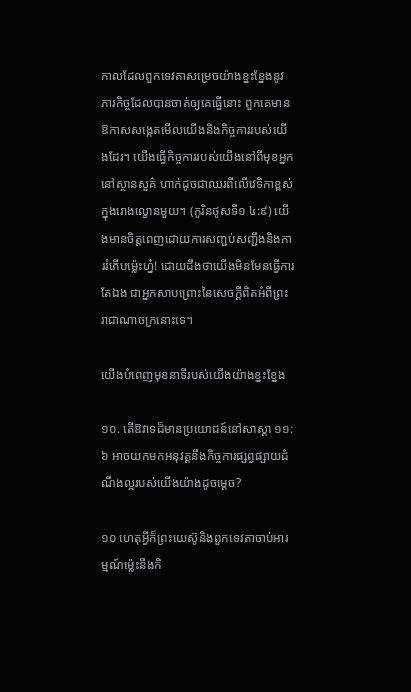កាលដែលពួកទេវតាសម្រេចយ៉ាងខ្នះខ្នែងនូវភារកិច្ចដែលបានចាត់ឲ្យគេធ្វើនោះ ពួកគេមានឱកាសសង្កេតមើលយើងនិងកិច្ចការរបស់យើងដែរ។ យើងធ្វើកិច្ចការរបស់យើងនៅពីមុខអ្នកនៅស្ថានសួគ៌ ហាក់ដូចជាឈរពីលើវេទិកាខ្ពស់ក្នុងរោងល្ខោនមួយ។ (កូរិនថូសទី១ ៤:៩) យើងមានចិត្តពេញដោយការសញ្ជប់សញ្ជឹងនិងការរំភើបម្ល៉េះហ្ន៎! ដោយដឹងថាយើងមិនមែនធ្វើការតែឯង ជាអ្នកសាបព្រោះនៃសេចក្ដីពិតអំពីព្រះរាជាណាចក្រនោះទេ។

យើងបំពេញមុខនាទីរបស់យើងយ៉ាងខ្នះខ្នែង

១០. តើឱវាទដ៏មានប្រយោជន៍នៅសាស្ដា ១១:៦ អាចយកមកអនុវត្តនឹងកិច្ចការផ្សព្វផ្សាយដំណឹងល្អរបស់យើងយ៉ាងដូចម្ដេច?

១០ ហេតុអ្វីក៏ព្រះយេស៊ូនិងពួកទេវតាចាប់អារម្មណ៍ម្ល៉េះនឹងកិ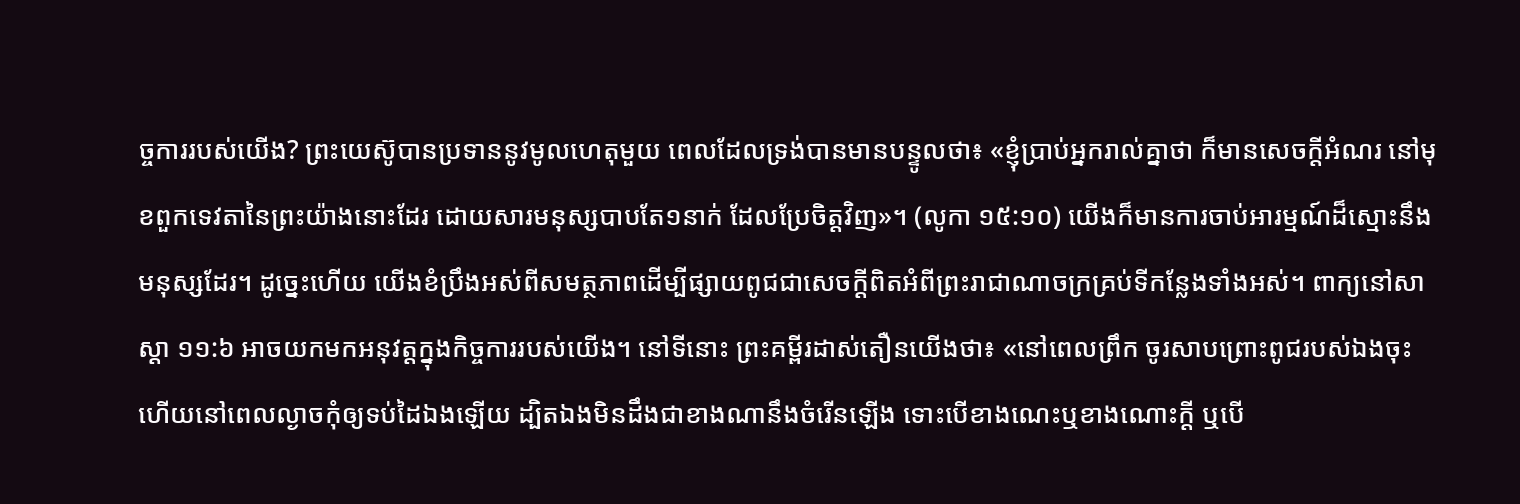ច្ចការរបស់យើង? ព្រះយេស៊ូបានប្រទាននូវមូលហេតុមួយ ពេលដែលទ្រង់បានមានបន្ទូលថា៖ «ខ្ញុំប្រាប់អ្នករាល់គ្នាថា ក៏មានសេចក្ដីអំណរ នៅមុខពួកទេវតានៃព្រះយ៉ាងនោះដែរ ដោយសារមនុស្សបាបតែ១នាក់ ដែលប្រែចិត្តវិញ»។ (លូកា ១៥:១០) យើងក៏មានការចាប់អារម្មណ៍ដ៏ស្មោះនឹងមនុស្សដែរ។ ដូច្នេះហើយ យើងខំប្រឹងអស់ពីសមត្ថភាពដើម្បីផ្សាយពូជជាសេចក្ដីពិតអំពីព្រះរាជាណាចក្រគ្រប់ទីកន្លែងទាំងអស់។ ពាក្យនៅសាស្ដា ១១:៦ អាចយកមកអនុវត្តក្នុងកិច្ចការរបស់យើង។ នៅទីនោះ ព្រះគម្ពីរដាស់តឿនយើងថា៖ «នៅពេលព្រឹក ចូរសាបព្រោះពូជរបស់ឯងចុះ ហើយនៅពេលល្ងាចកុំឲ្យទប់ដៃឯងឡើយ ដ្បិតឯងមិនដឹងជាខាងណានឹងចំរើនឡើង ទោះបើខាងណេះឬខាងណោះក្ដី ឬបើ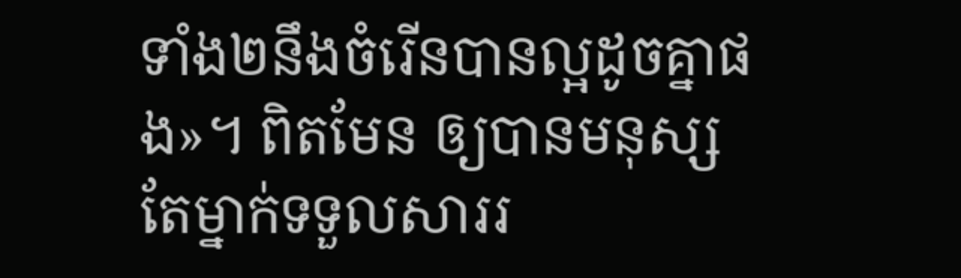ទាំង២នឹងចំរើនបានល្អដូចគ្នាផង»។ ពិតមែន ឲ្យបានមនុស្សតែម្នាក់ទទួលសាររ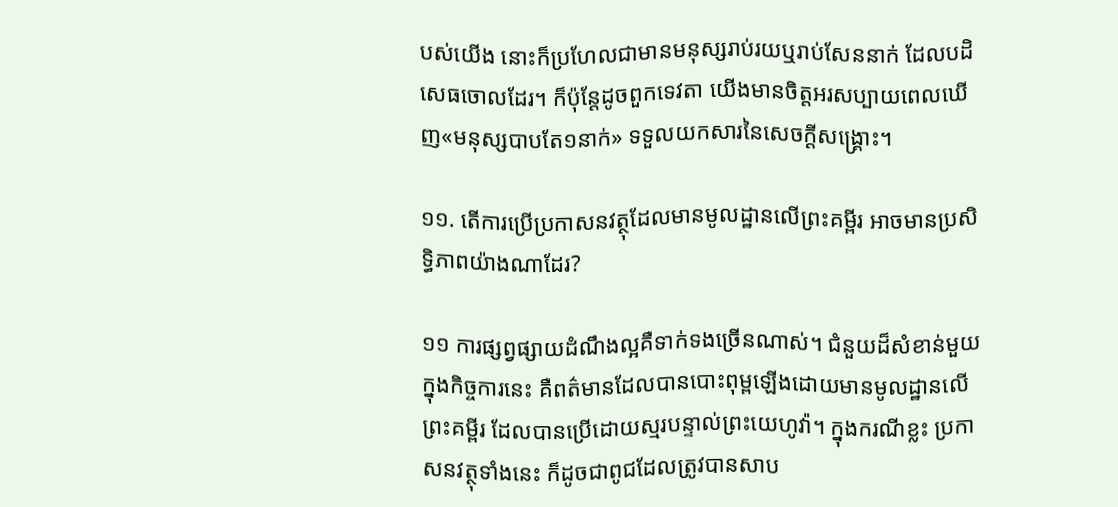បស់យើង នោះក៏ប្រហែលជាមានមនុស្សរាប់រយឬរាប់សែននាក់ ដែលបដិសេធចោលដែរ។ ក៏ប៉ុន្តែដូចពួកទេវតា យើងមានចិត្តអរសប្បាយពេលឃើញ«មនុស្សបាបតែ១នាក់» ទទួលយកសារនៃសេចក្ដីសង្គ្រោះ។

១១. តើការប្រើប្រកាសនវត្ថុដែលមានមូលដ្ឋានលើព្រះគម្ពីរ អាចមានប្រសិទ្ធិភាពយ៉ាងណាដែរ?

១១ ការផ្សព្វផ្សាយដំណឹងល្អគឺទាក់ទងច្រើនណាស់។ ជំនួយដ៏សំខាន់មួយក្នុងកិច្ចការនេះ គឺពត៌មានដែលបានបោះពុម្ពឡើងដោយមានមូលដ្ឋានលើព្រះគម្ពីរ ដែលបានប្រើដោយស្មរបន្ទាល់ព្រះយេហូវ៉ា។ ក្នុងករណីខ្លះ ប្រកាសនវត្ថុទាំងនេះ ក៏ដូចជាពូជដែលត្រូវបានសាប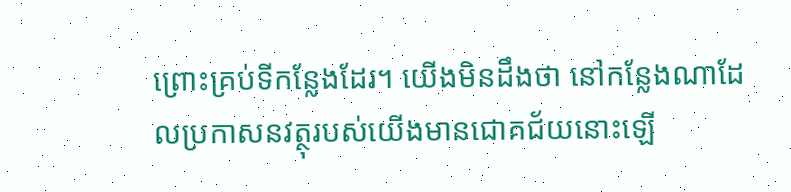ព្រោះគ្រប់ទីកន្លែងដែរ។ យើងមិនដឹងថា នៅកន្លែងណាដែលប្រកាសនវត្ថុរបស់យើងមានជោគជ័យនោះឡើ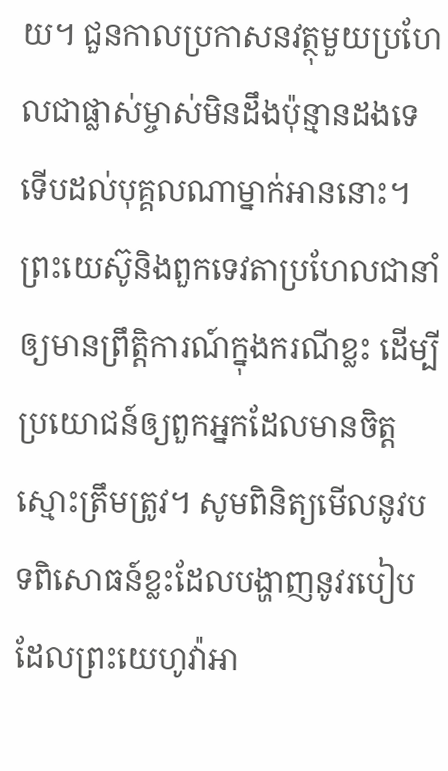យ។ ជួនកាលប្រកាសនវត្ថុមួយប្រហែលជាផ្លាស់ម្ចាស់មិនដឹងប៉ុន្មានដងទេ ទើបដល់បុគ្គលណាម្នាក់អាននោះ។ ព្រះយេស៊ូនិងពួកទេវតាប្រហែលជានាំឲ្យមានព្រឹត្ដិការណ៍ក្នុងករណីខ្លះ ដើម្បីប្រយោជន៍ឲ្យពួកអ្នកដែលមានចិត្តស្មោះត្រឹមត្រូវ។ សូមពិនិត្យមើលនូវបទពិសោធន៍ខ្លះដែលបង្ហាញនូវរបៀបដែលព្រះយេហូវ៉ាអា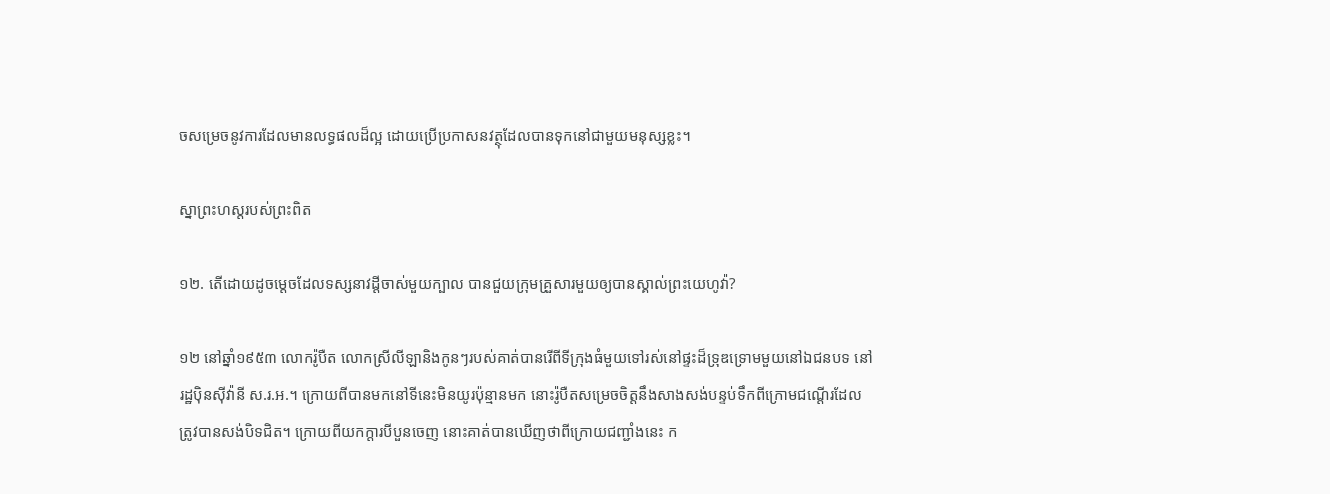ចសម្រេចនូវការដែលមានលទ្ធផលដ៏ល្អ ដោយប្រើប្រកាសនវត្ថុដែលបានទុកនៅជាមួយមនុស្សខ្លះ។

ស្នាព្រះហស្តរបស់ព្រះពិត

១២. តើដោយដូចម្ដេចដែលទស្សនាវដ្ដីចាស់មួយក្បាល បានជួយក្រុមគ្រួសារមួយឲ្យបានស្គាល់ព្រះយេហូវ៉ា?

១២ នៅឆ្នាំ១៩៥៣ លោករ៉ូបឺត លោកស្រីលីឡានិងកូនៗរបស់គាត់បានរើពីទីក្រុងធំមួយទៅរស់នៅផ្ទះដ៏ទ្រុឌទ្រោមមួយនៅឯជនបទ នៅរដ្ឋប៉ិនស៊ីវ៉ានី ស.រ.អ.។ ក្រោយពីបានមកនៅទីនេះមិនយូរប៉ុន្មានមក នោះរ៉ូបឺតសម្រេចចិត្តនឹងសាងសង់បន្ទប់ទឹកពីក្រោមជណ្ដើរដែលត្រូវបានសង់បិទជិត។ ក្រោយពីយកក្ដារបីបួនចេញ នោះគាត់បានឃើញថាពីក្រោយជញ្ជាំងនេះ ក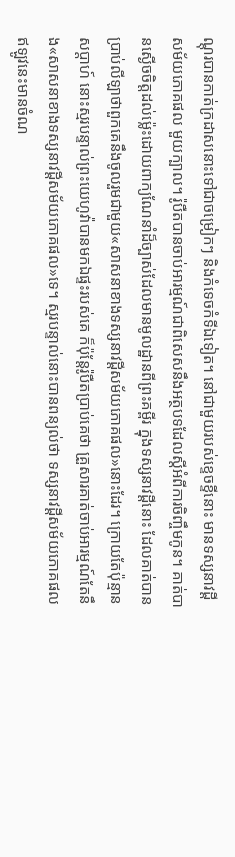ណ្ដុរបានកាត់ក្រដាសនោះទៅជាចម្រៀកៗ និងកំទេចកំទីឯទៀត។ នៅជាមួយរបស់ខ្ទេចខ្ទីនោះ មានទស្សនាវដ្ដីសម័យភោគផល មួយក្បាល។ រ៉ូបឺតបានចាប់អារម្មណ៍ជាពិសេសនឹងអត្ថបទដែលស្តីអំពីការចិញ្ចឹមកូន។ គាត់បានស្ងើចចិត្តដល់ម្ល៉េះដោយពាក្យណែនាំដ៏ច្បាស់ដែលមានមូលដ្ឋានពីព្រះគម្ពីរ ក្នុងទស្សនាវដ្ដីនោះ ដែលគាត់បានប្រាប់លីឡាថាពួកគេនឹងចូលរួមជាមួយ«សាសនាខាងទស្សនាវដ្ដីសម័យភោគផល»នោះដែរ។ ក្រោយតែប៉ុន្មានសប្ដាហ៍ នោះស្មរបន្ទាល់ព្រះយេហូវ៉ាបានមកឯផ្ទះរបស់គេ ក៏ប៉ុន្តែរ៉ូបឺតប្រាប់គេថា គ្រួសារគាត់ចាប់អារម្មណ៍តែនឹង«សាសនាខាងទស្សនាវដ្ដីសម័យភោគផល»ទេ។ ស្មរបន្ទាល់នោះបានពន្យល់ថា ទស្សនាវដ្ដីសម័យភោគផល ឥឡូវនេះមានចំណ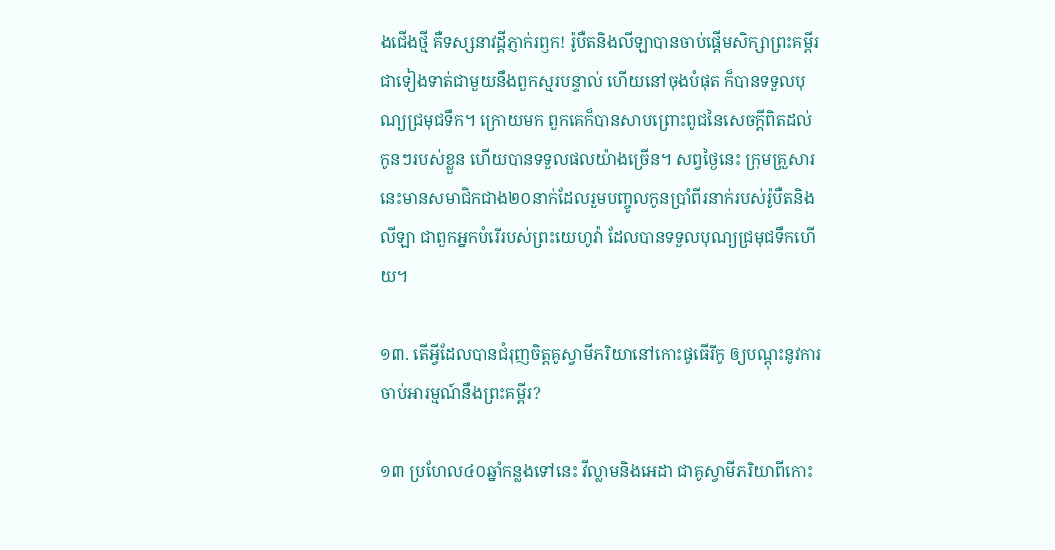ងជើងថ្មី គឺទស្សនាវដ្ដីភ្ញាក់រឭក! រ៉ូបឺតនិងលីឡាបានចាប់ផ្ដើមសិក្សាព្រះគម្ពីរជាទៀងទាត់ជាមួយនឹងពួកស្មរបន្ទាល់ ហើយនៅចុងបំផុត ក៏បានទទួលបុណ្យជ្រមុជទឹក។ ក្រោយមក ពួកគេក៏បានសាបព្រោះពូជនៃសេចក្ដីពិតដល់កូនៗរបស់ខ្លួន ហើយបានទទួលផលយ៉ាងច្រើន។ សព្វថ្ងៃនេះ ក្រុមគ្រួសារនេះមានសមាជិកជាង២០នាក់ដែលរួមបញ្ចូលកូនប្រាំពីរនាក់របស់រ៉ូបឺតនិងលីឡា ជាពួកអ្នកបំរើរបស់ព្រះយេហូវ៉ា ដែលបានទទួលបុណ្យជ្រមុជទឹកហើយ។

១៣. តើអ្វីដែលបានជំរុញចិត្តគូស្វាមីភរិយានៅកោះផូធើរីកូ ឲ្យបណ្ដុះនូវការចាប់អារម្មណ៍នឹងព្រះគម្ពីរ?

១៣ ប្រហែល៤០ឆ្នាំកន្លងទៅនេះ វីល្លាមនិងអេដា ជាគូស្វាមីភរិយាពីកោះ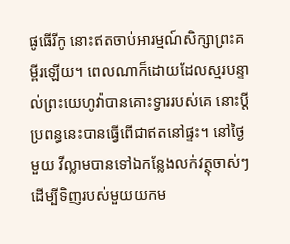ផូធើរីកូ នោះឥតចាប់អារម្មណ៍សិក្សាព្រះគម្ពីរឡើយ។ ពេលណាក៏ដោយដែលស្មរបន្ទាល់ព្រះយេហូវ៉ាបានគោះទ្វាររបស់គេ នោះប្ដីប្រពន្ធនេះបានធ្វើពើជាឥតនៅផ្ទះ។ នៅថ្ងៃមួយ វីល្លាមបានទៅឯកន្លែងលក់វត្ថុចាស់ៗ ដើម្បីទិញរបស់មួយយកម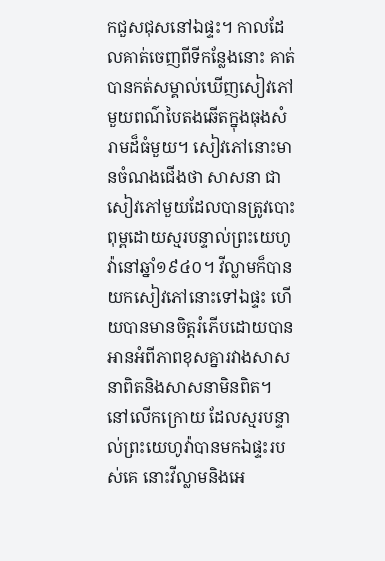កជួសជុសនៅឯផ្ទះ។ កាលដែលគាត់ចេញពីទីកន្លែងនោះ គាត់បានកត់សម្គាល់ឃើញសៀវភៅមួយពណ៌បៃតងឆើតក្នុងធុងសំរាមដ៏ធំមួយ។ សៀវភៅនោះមានចំណងជើងថា សាសនា ជាសៀវភៅមួយដែលបានត្រូវបោះពុម្ពដោយស្មរបន្ទាល់ព្រះយេហូវ៉ានៅឆ្នាំ១៩៤០។ វីល្លាមក៏បានយកសៀវភៅនោះទៅឯផ្ទះ ហើយបានមានចិត្តរំភើបដោយបានអានអំពីភាពខុសគ្នារវាងសាសនាពិតនិងសាសនាមិនពិត។ នៅលើកក្រោយ ដែលស្មរបន្ទាល់ព្រះយេហូវ៉ាបានមកឯផ្ទះរបស់គេ នោះវីល្លាមនិងអេ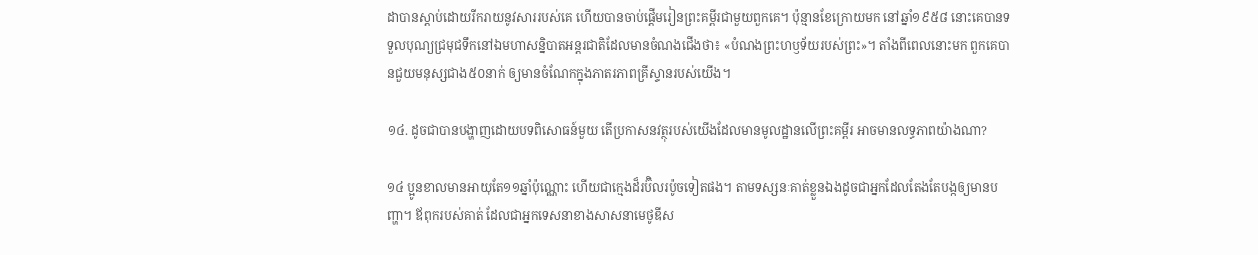ដាបានស្ដាប់ដោយរីករាយនូវសាររបស់គេ ហើយបានចាប់ផ្ដើមរៀនព្រះគម្ពីរជាមួយពួកគេ។ ប៉ុន្មានខែក្រោយមក នៅឆ្នាំ១៩៥៨ នោះគេបានទទួលបុណ្យជ្រមុជទឹកនៅឯមហាសន្និបាតអន្តរជាតិដែលមានចំណងជើងថា៖ «បំណងព្រះហឫទ័យរបស់ព្រះ»។ តាំងពីពេលនោះមក ពួកគេបានជួយមនុស្សជាង៥០នាក់ ឲ្យមានចំណែកក្នុងភាតរភាពគ្រីស្ទានរបស់យើង។

១៤. ដូចជាបានបង្ហាញដោយបទពិសោធន៍មួយ តើប្រកាសនវត្ថុរបស់យើងដែលមានមូលដ្ឋានលើព្រះគម្ពីរ អាចមានលទ្ធភាពយ៉ាងណា?

១៤ ប្អូនខាលមានអាយុតែ១១ឆ្នាំប៉ុណ្ណោះ ហើយជាក្មេងដ៏រប៊ិលរប៉ូចទៀតផង។ តាមទស្សនៈគាត់ខ្លួនឯងដូចជាអ្នកដែលតែងតែបង្កឲ្យមានបញ្ហា។ ឪពុករបស់គាត់ ដែលជាអ្នកទេសនាខាងសាសនាមេថូឌីស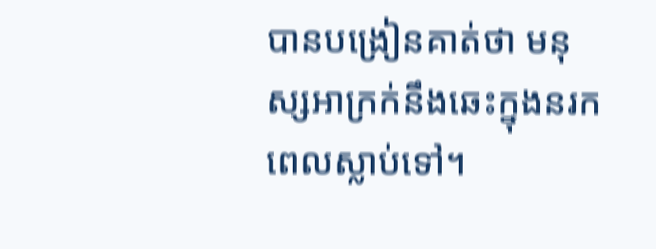បានបង្រៀនគាត់ថា មនុស្សអាក្រក់នឹងឆេះក្នុងនរកពេលស្លាប់ទៅ។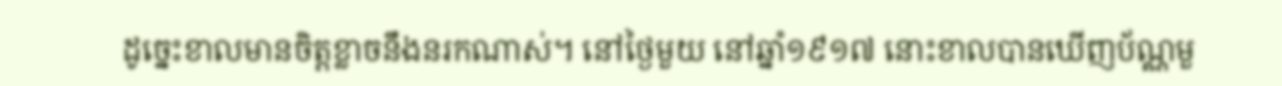ដូច្នេះខាលមានចិត្តខ្លាចនឹងនរកណាស់។ នៅថ្ងៃមួយ នៅឆ្នាំ១៩១៧ នោះខាលបានឃើញប័ណ្ណមួ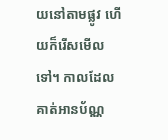យនៅតាមផ្លូវ ហើយក៏រើសមើលទៅ។ កាលដែលគាត់អានប័ណ្ណ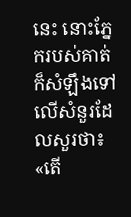នេះ នោះភ្នែករបស់គាត់ក៏សំឡឹងទៅលើសំនួរដែលសួរថា៖ «តើ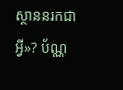ស្ថាននរកជាអ្វី»? ប័ណ្ណ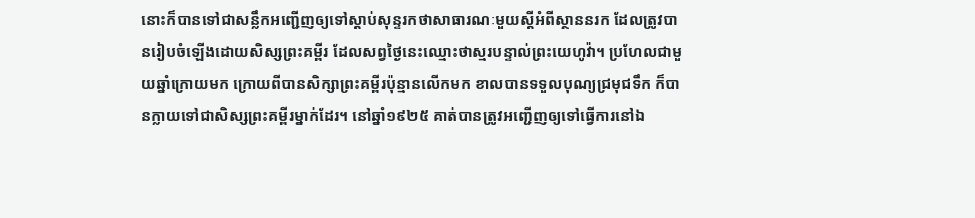នោះក៏បានទៅជាសន្លឹកអញ្ជើញឲ្យទៅស្ដាប់សុន្ទរកថាសាធារណៈមួយស្តីអំពីស្ថាននរក ដែលត្រូវបានរៀបចំឡើងដោយសិស្សព្រះគម្ពីរ ដែលសព្វថ្ងៃនេះឈ្មោះថាស្មរបន្ទាល់ព្រះយេហូវ៉ា។ ប្រហែលជាមួយឆ្នាំក្រោយមក ក្រោយពីបានសិក្សាព្រះគម្ពីរប៉ុន្មានលើកមក ខាលបានទទួលបុណ្យជ្រមុជទឹក ក៏បានក្លាយទៅជាសិស្សព្រះគម្ពីរម្នាក់ដែរ។ នៅឆ្នាំ១៩២៥ គាត់បានត្រូវអញ្ជើញឲ្យទៅធ្វើការនៅឯ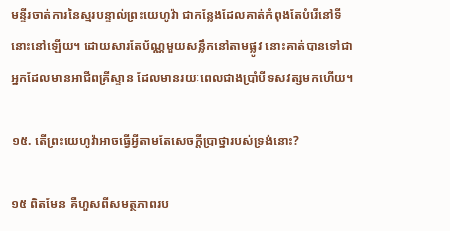មន្ទីរចាត់ការនៃស្មរបន្ទាល់ព្រះយេហូវ៉ា ជាកន្លែងដែលគាត់កំពុងតែបំរើនៅទីនោះនៅឡើយ។ ដោយសារតែប័ណ្ណមួយសន្លឹកនៅតាមផ្លូវ នោះគាត់បានទៅជាអ្នកដែលមានអាជីពគ្រីស្ទាន ដែលមានរយៈពេលជាងប្រាំបីទសវត្សមកហើយ។

១៥. តើព្រះយេហូវ៉ាអាចធ្វើអ្វីតាមតែសេចក្ដីប្រាថ្នារបស់ទ្រង់នោះ?

១៥ ពិតមែន គឺហួសពីសមត្ថភាពរប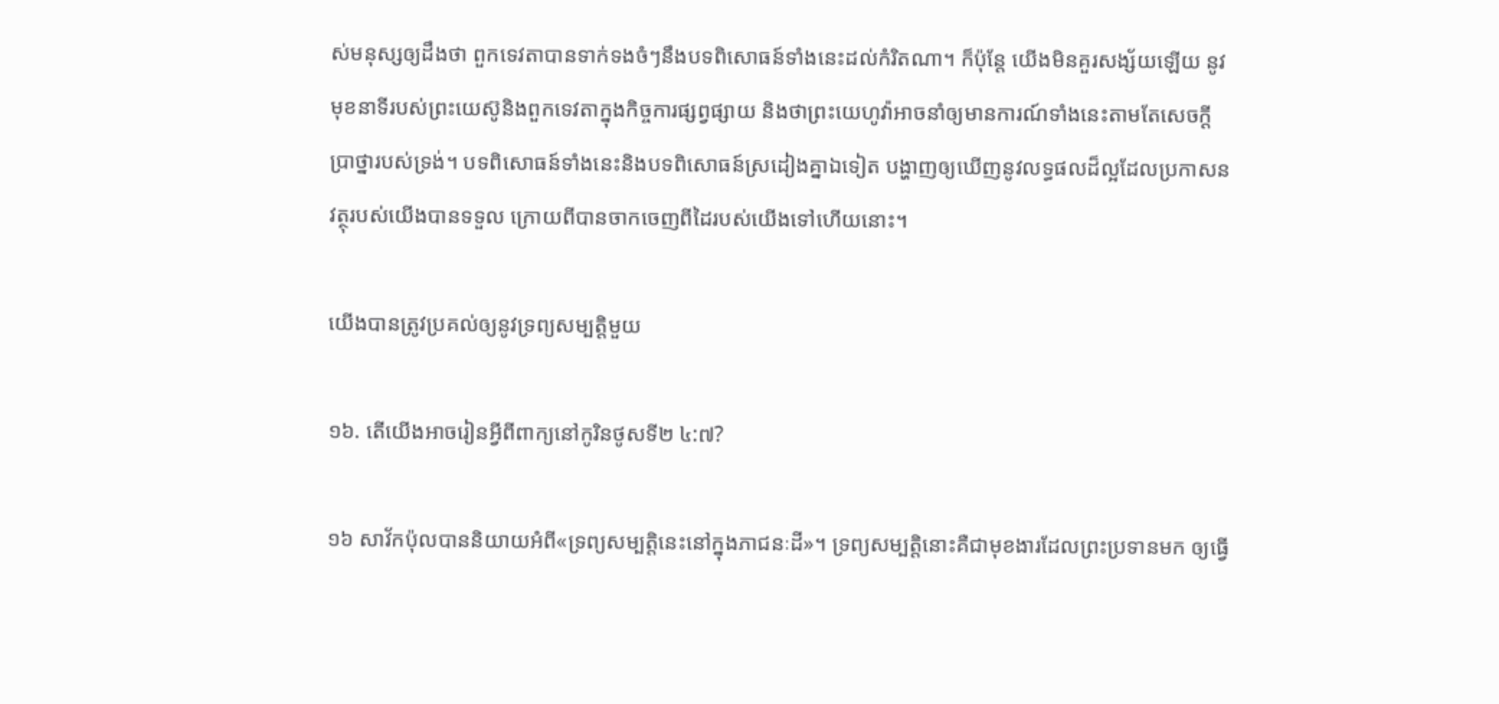ស់មនុស្សឲ្យដឹងថា ពួកទេវតាបានទាក់ទងចំៗនឹងបទពិសោធន៍ទាំងនេះដល់កំរិតណា។ ក៏ប៉ុន្តែ យើងមិនគួរសង្ស័យឡើយ នូវមុខនាទីរបស់ព្រះយេស៊ូនិងពួកទេវតាក្នុងកិច្ចការផ្សព្វផ្សាយ និងថាព្រះយេហូវ៉ាអាចនាំឲ្យមានការណ៍ទាំងនេះតាមតែសេចក្ដីប្រាថ្នារបស់ទ្រង់។ បទពិសោធន៍ទាំងនេះនិងបទពិសោធន៍ស្រដៀងគ្នាឯទៀត បង្ហាញឲ្យឃើញនូវលទ្ធផលដ៏ល្អដែលប្រកាសនវត្ថុរបស់យើងបានទទួល ក្រោយពីបានចាកចេញពីដៃរបស់យើងទៅហើយនោះ។

យើងបានត្រូវប្រគល់ឲ្យនូវទ្រព្យសម្បត្ដិមួយ

១៦. តើយើងអាចរៀនអ្វីពីពាក្យនៅកូរិនថូសទី២ ៤:៧?

១៦ សាវ័កប៉ុលបាននិយាយអំពី«ទ្រព្យសម្បត្ដិនេះនៅក្នុងភាជនៈដី»។ ទ្រព្យសម្បត្ដិនោះគឺជាមុខងារដែលព្រះប្រទានមក ឲ្យធ្វើ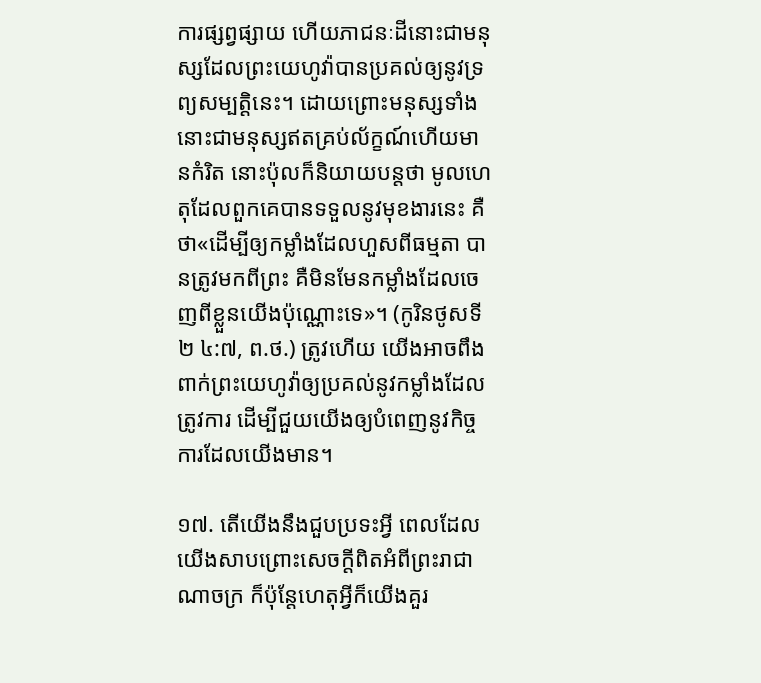ការផ្សព្វផ្សាយ ហើយភាជនៈដីនោះជាមនុស្សដែលព្រះយេហូវ៉ាបានប្រគល់ឲ្យនូវទ្រព្យសម្បត្ដិនេះ។ ដោយព្រោះមនុស្សទាំងនោះជាមនុស្សឥតគ្រប់ល័ក្ខណ៍ហើយមានកំរិត នោះប៉ុលក៏និយាយបន្តថា មូលហេតុដែលពួកគេបានទទួលនូវមុខងារនេះ គឺថា«ដើម្បីឲ្យកម្លាំងដែលហួសពីធម្មតា បានត្រូវមកពីព្រះ គឺមិនមែនកម្លាំងដែលចេញពីខ្លួនយើងប៉ុណ្ណោះទេ»។ (កូរិនថូសទី២ ៤:៧, ព.ថ.) ត្រូវហើយ យើងអាចពឹងពាក់ព្រះយេហូវ៉ាឲ្យប្រគល់នូវកម្លាំងដែលត្រូវការ ដើម្បីជួយយើងឲ្យបំពេញនូវកិច្ចការដែលយើងមាន។

១៧. តើយើងនឹងជួបប្រទះអ្វី ពេលដែលយើងសាបព្រោះសេចក្ដីពិតអំពីព្រះរាជាណាចក្រ ក៏ប៉ុន្តែហេតុអ្វីក៏យើងគួរ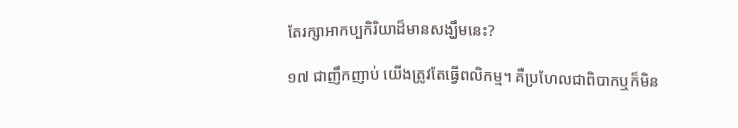តែរក្សាអាកប្បកិរិយាដ៏មានសង្ឃឹមនេះ?

១៧ ជាញឹកញាប់ យើងត្រូវតែធ្វើពលិកម្ម។ គឺប្រហែលជាពិបាកឬក៏មិន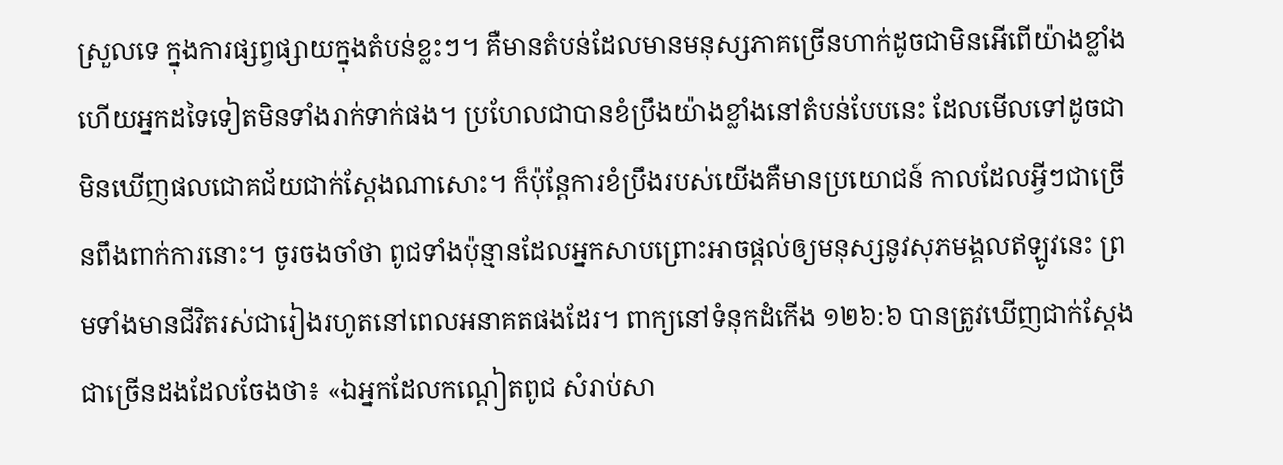ស្រួលទេ ក្នុងការផ្សព្វផ្សាយក្នុងតំបន់ខ្លះៗ។ គឺមានតំបន់ដែលមានមនុស្សភាគច្រើនហាក់ដូចជាមិនអើពើយ៉ាងខ្លាំង ហើយអ្នកដទៃទៀតមិនទាំងរាក់ទាក់ផង។ ប្រហែលជាបានខំប្រឹងយ៉ាងខ្លាំងនៅតំបន់បែបនេះ ដែលមើលទៅដូចជាមិនឃើញផលជោគជ័យជាក់ស្តែងណាសោះ។ ក៏ប៉ុន្តែការខំប្រឹងរបស់យើងគឺមានប្រយោជន៍ កាលដែលអ្វីៗជាច្រើនពឹងពាក់ការនោះ។ ចូរចងចាំថា ពូជទាំងប៉ុន្មានដែលអ្នកសាបព្រោះអាចផ្ដល់ឲ្យមនុស្សនូវសុភមង្គលឥឡូវនេះ ព្រមទាំងមានជីវិតរស់ជារៀងរហូតនៅពេលអនាគតផងដែរ។ ពាក្យនៅទំនុកដំកើង ១២៦:៦ បានត្រូវឃើញជាក់ស្តែងជាច្រើនដងដែលចែងថា៖ «ឯអ្នកដែលកណ្ដៀតពូជ សំរាប់សា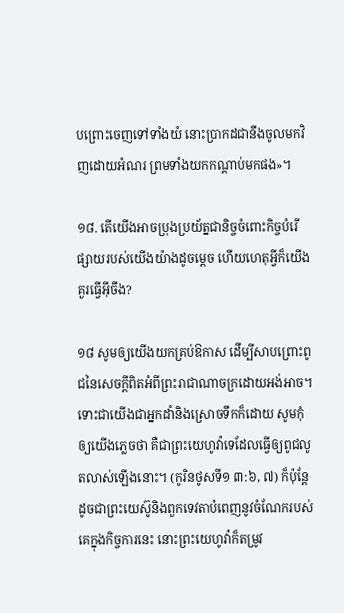បព្រោះចេញទៅទាំងយំ នោះប្រាកដជានឹងចូលមកវិញដោយអំណរ ព្រមទាំងយកកណ្ដាប់មកផង»។

១៨. តើយើងអាចប្រុងប្រយ័ត្នជានិច្ចចំពោះកិច្ចបំរើផ្សាយរបស់យើងយ៉ាងដូចម្ដេច ហើយហេតុអ្វីក៏យើងគួរធ្វើអ៊ីចឹង?

១៨ សូមឲ្យយើងយកគ្រប់ឱកាស ដើម្បីសាបព្រោះពូជនៃសេចក្ដីពិតអំពីព្រះរាជាណាចក្រដោយអង់អាច។ ទោះជាយើងជាអ្នកដាំនិងស្រោចទឹកក៏ដោយ សូមកុំឲ្យយើងភ្លេចថា គឺជាព្រះយេហូវ៉ាទេដែលធ្វើឲ្យពូជលូតលាស់ឡើងនោះ។ (កូរិនថូសទី១ ៣:៦, ៧) ក៏ប៉ុន្តែ ដូចជាព្រះយេស៊ូនិងពួកទេវតាបំពេញនូវចំណែករបស់គេក្នុងកិច្ចការនេះ នោះព្រះយេហូវ៉ាក៏តម្រូវ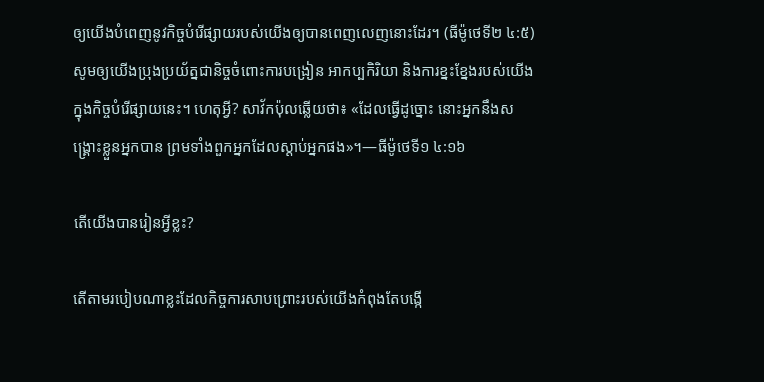ឲ្យយើងបំពេញនូវកិច្ចបំរើផ្សាយរបស់យើងឲ្យបានពេញលេញនោះដែរ។ (ធីម៉ូថេទី២ ៤:៥) សូមឲ្យយើងប្រុងប្រយ័ត្នជានិច្ចចំពោះការបង្រៀន អាកប្បកិរិយា និងការខ្នះខ្នែងរបស់យើងក្នុងកិច្ចបំរើផ្សាយនេះ។ ហេតុអ្វី? សាវ័កប៉ុលឆ្លើយថា៖ «ដែលធ្វើដូច្នោះ នោះអ្នកនឹងសង្គ្រោះខ្លួនអ្នកបាន ព្រមទាំងពួកអ្នកដែលស្ដាប់អ្នកផង»។—ធីម៉ូថេទី១ ៤:១៦

តើយើងបានរៀនអ្វីខ្លះ?

តើតាមរបៀបណាខ្លះដែលកិច្ចការសាបព្រោះរបស់យើងកំពុងតែបង្កើ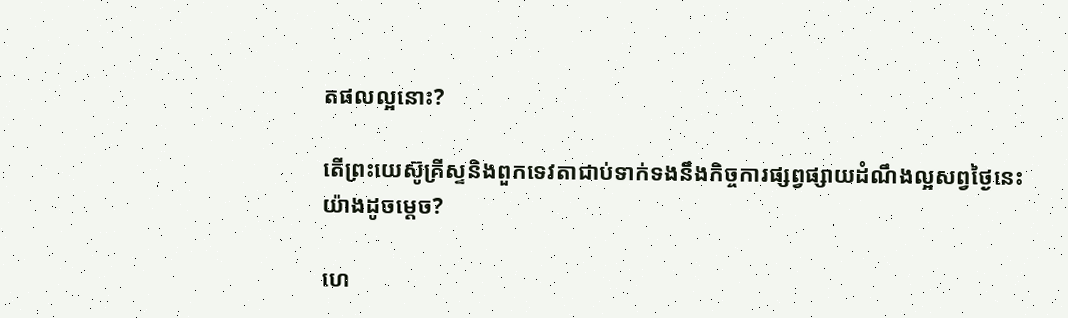តផលល្អនោះ?

តើព្រះយេស៊ូគ្រីស្ទនិងពួកទេវតាជាប់ទាក់ទងនឹងកិច្ចការផ្សព្វផ្សាយដំណឹងល្អសព្វថ្ងៃនេះយ៉ាងដូចម្ដេច?

ហេ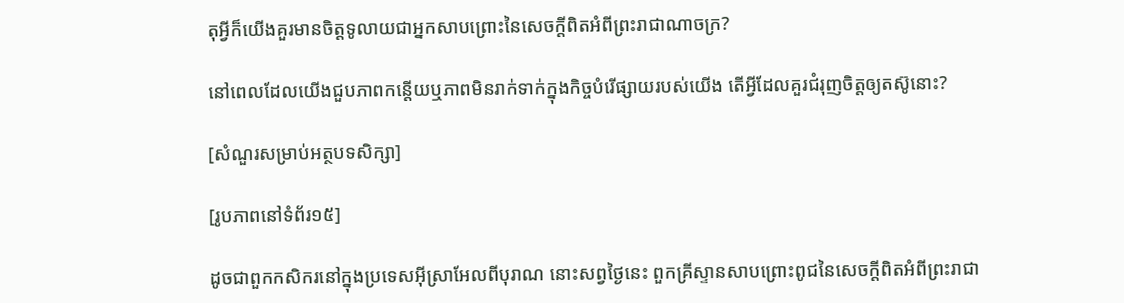តុអ្វីក៏យើងគួរមានចិត្តទូលាយជាអ្នកសាបព្រោះនៃសេចក្ដីពិតអំពីព្រះរាជាណាចក្រ?

នៅពេលដែលយើងជួបភាពកន្តើយឬភាពមិនរាក់ទាក់ក្នុងកិច្ចបំរើផ្សាយរបស់យើង តើអ្វីដែលគួរជំរុញចិត្តឲ្យតស៊ូនោះ?

[សំណួរសម្រាប់អត្ថបទសិក្សា]

[រូបភាពនៅទំព័រ១៥]

ដូចជាពួកកសិករនៅក្នុងប្រទេសអ៊ីស្រាអែលពីបុរាណ នោះសព្វថ្ងៃនេះ ពួកគ្រីស្ទានសាបព្រោះពូជនៃសេចក្ដីពិតអំពីព្រះរាជា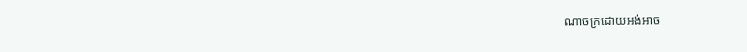ណាចក្រដោយអង់អាច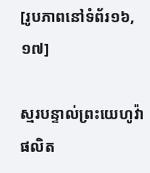[រូបភាពនៅទំព័រ១៦, ១៧]

ស្មរបន្ទាល់ព្រះយេហូវ៉ាផលិត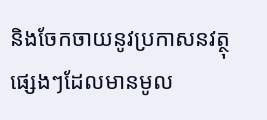និងចែកចាយនូវប្រកាសនវត្ថុផ្សេងៗដែលមានមូល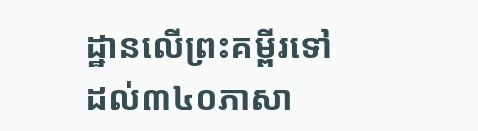ដ្ឋានលើព្រះគម្ពីរទៅដល់៣៤០ភាសា